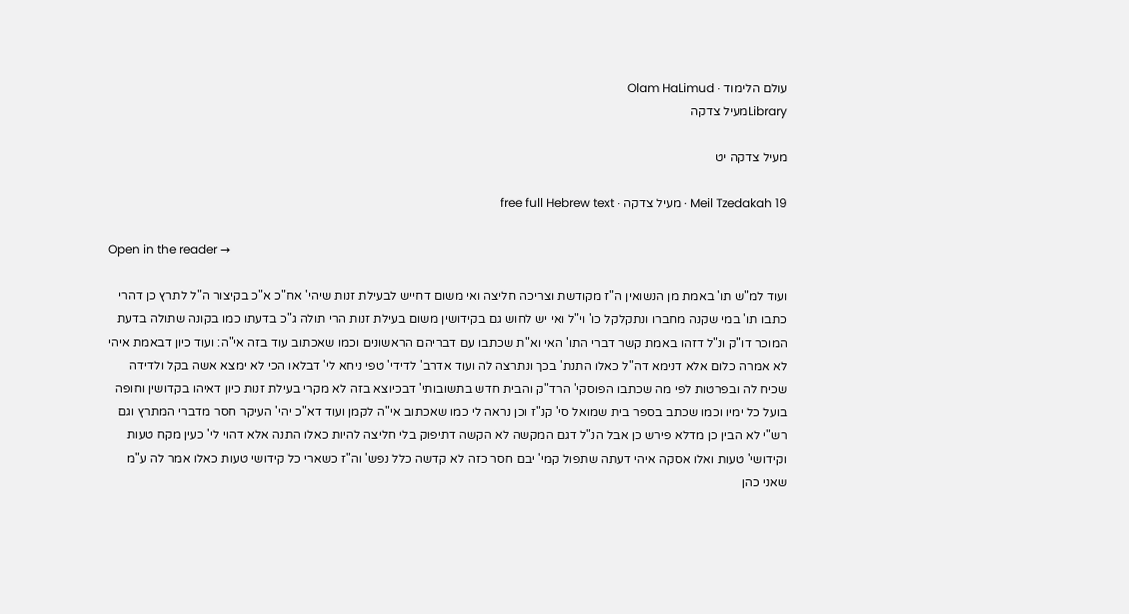עולם הלימוד · Olam HaLimud
Libraryמעיל צדקה

מעיל צדקה יט

Meil Tzedakah 19 · מעיל צדקה · free full Hebrew text

Open in the reader →

ועוד למ"ש תו' באמת מן הנשואין ה"ז מקודשת וצריכה חליצה ואי משום דחייש לבעילת זנות שיהי' אח"כ א"כ בקיצור ה"ל לתרץ כן דהרי כתבו תו' במי שקנה מחברו ונתקלקל כו' וי"ל ואי יש לחוש גם בקידושין משום בעילת זנות הרי תולה ג"כ בדעתו כמו בקונה שתולה בדעת המוכר דו"ק ונ"ל דזהו באמת קשר דברי התו' האי וא"ת שכתבו עם דבריהם הראשונים וכמו שאכתוב עוד בזה אי"ה: ועוד כיון דבאמת איהי לא אמרה כלום אלא דנימא דה"ל כאלו התנת' בכך ונתרצה לה ועוד אדרב' לדידי' טפי ניחא לי' דבלאו הכי לא ימצא אשה בקל ולדידה שכיח לה ובפרטות לפי מה שכתבו הפוסקי' הרד"ק והבית חדש בתשובותי' דבכיוצא בזה לא מקרי בעילת זנות כיון דאיהו בקדושין וחופה בועל כל ימיו וכמו שכתב בספר בית שמואל סי' קנ"ז וכן נראה לי כמו שאכתוב אי"ה לקמן ועוד דא"כ יהי' העיקר חסר מדברי המתרץ וגם רש"י לא הבין כן מדלא פירש כן אבל הנ"ל דגם המקשה לא הקשה דתיפוק בלי חליצה להיות כאלו התנה אלא דהוי לי' כעין מקח טעות וקידושי' טעות ואלו אסקה איהי דעתה שתפול קמי' יבם חסר כזה לא קדשה כלל נפש' וה"ז כשארי כל קידושי טעות כאלו אמר לה ע"מ שאני כהן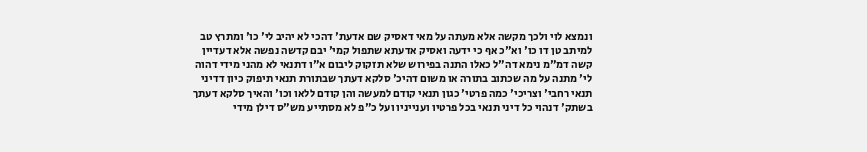ונמצא לוי ולכך מקשה אלא מעתה על מאי דאסיק שם אדעת' דהכי לא יהיב לי' כו' ומתרץ טב למיתב טן דו כו' וא"כ אף כי ידעה ואסיק אדעתא שתפול קמי' יבם קדשה נפשה אלא דעדיין קשה דמ"מ נימא דה"ל כאלו התנה בפירוש שלא תזקוק ליבום א"ו דתנאי לא מהני מידי דהוה לי' מתנה על מה שכתוב בתורה או משום דהיכ' סלקא דעתך שבתורת תנאי תיפוק כיון דדיני תנאי רחבי' וצריכי' כמה פרטי' כגון תנאי קודם למעשה והן קודם ללאו וכו' והאיך סלקא דעתך בשתק' דנהוי כל דיני תנאי בכל פרטיו וענייניו ועל כ"פ לא מסתייע מש"ס דילן מידי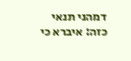דמהני תנאי כזה: איברא כי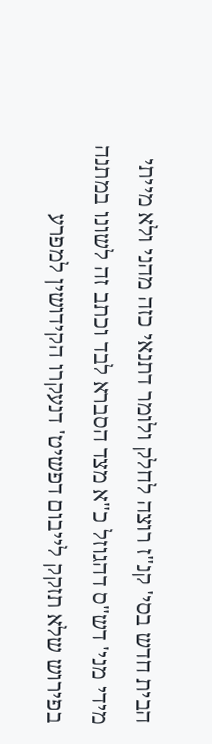הבית חדש בסי' קנ"ז רוצה לחלק ולומר דתנאי כזה מהני ולא מייתי מידי מני' דש"ס דהגוזל כ"א מצד הסברא לבד וכתב זה לשונו במתנה בפירוש שלא תזקק לייבום דפשיט' דנעקרו הקידושין למפרע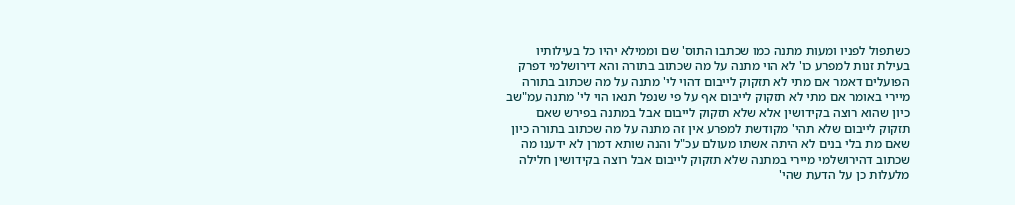כשתפול לפניו ומעות מתנה כמו שכתבו התוס' שם וממילא יהיו כל בעילותיו בעילת זנות למפרע כו' לא הוי מתנה על מה שכתוב בתורה והא דירושלמי דפרק הפועלים דאמר אם מתי לא תזקוק לייבום דהוי לי' מתנה על מה שכתוב בתורה מיירי באומר אם מתי לא תזקוק לייבום אף על פי שנפל תנאו הוי לי' מתנה עמ"שב כיון שהוא רוצה בקידושין אלא שלא תזקוק לייבום אבל במתנה בפירש שאם תזקוק לייבום שלא תהי' מקודשת למפרע אין זה מתנה על מה שכתוב בתורה כיון שאם מת בלי בנים לא היתה אשתו מעולם עכ"ל והנה שותא דמרן לא ידענו מה שכתוב דהירושלמי מיירי במתנה שלא תזקוק לייבום אבל רוצה בקידושין חלילה מלעלות כן על הדעת שהי'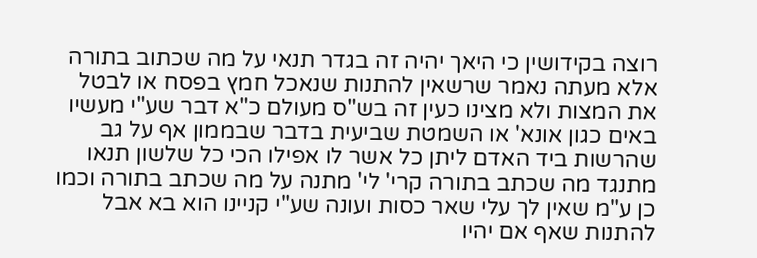רוצה בקידושין כי היאך יהיה זה בגדר תנאי על מה שכתוב בתורה אלא מעתה נאמר שרשאין להתנות שנאכל חמץ בפסח או לבטל את המצות ולא מצינו כעין זה בש"ס מעולם כ"א דבר שע"י מעשיו באים כגון אונא' או השמטת שביעית בדבר שבממון אף על גב שהרשות ביד האדם ליתן כל אשר לו אפילו הכי כל שלשון תנאו מתנגד מה שכתב בתורה קרי' לי' מתנה על מה שכתב בתורה וכמו כן ע"מ שאין לך עלי שאר כסות ועונה שע"י קניינו הוא בא אבל להתנות שאף אם יהיו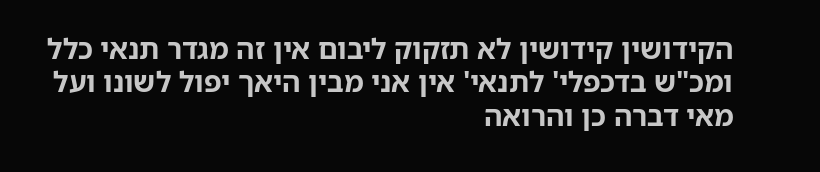הקידושין קידושין לא תזקוק ליבום אין זה מגדר תנאי כלל ומכ"ש בדכפלי' לתנאי' אין אני מבין היאך יפול לשונו ועל מאי דברה כן והרואה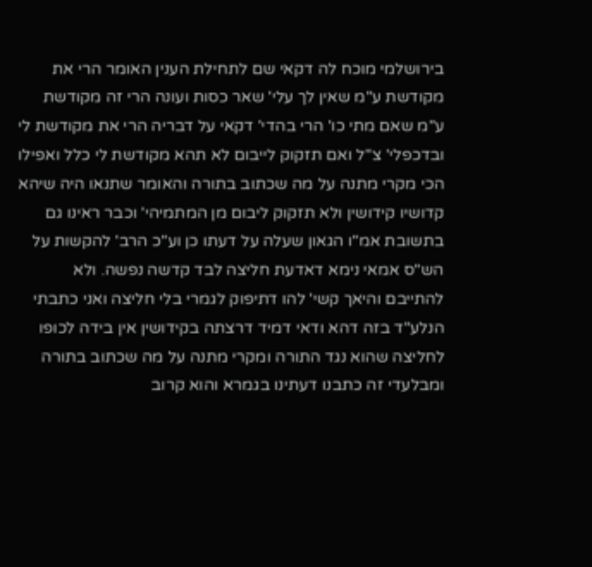בירושלמי מוכח לה דקאי שם לתחילת הענין האומר הרי את מקודשת ע"מ שאין לך עלי' שאר כסות ועונה הרי זה מקודשת ע"מ שאם מתי כו' הרי בהדי' דקאי על דבריה הרי את מקודשת לי ובדכפלי' צ"ל ואם תזקוק לייבום לא תהא מקודשת לי כלל ואפילו הכי מקרי מתנה על מה שכתוב בתורה והאומר שתנאו היה שיהא קדושיו קידושין ולא תזקוק ליבום מן המתמיהי' וכבר ראינו גם בתשובת אמ"ו הגאון שעלה על דעתו כן וע"כ הרב' להקשות על הש"ס אמאי נימא דאדעת חליצה לבד קדשה נפשה. ולא להתייבם והיאך קשי' להו דתיפוק לגמרי בלי חליצה ואני כתבתי הנלע"ד בזה דהא ודאי דמיד דרצתה בקידושין אין בידה לכופו לחליצה שהוא נגד התורה ומקרי מתנה על מה שכתוב בתורה ומבלעדי זה כתבנו דעתינו בגמרא והוא קרוב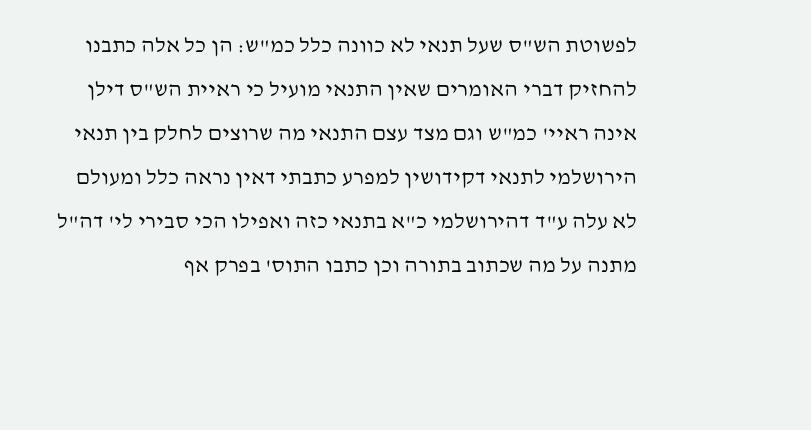לפשוטת הש"ס שעל תנאי לא כוונה כלל כמ"ש: הן כל אלה כתבנו להחזיק דברי האומרים שאין התנאי מועיל כי ראיית הש"ס דילן אינה ראיי' כמ"ש וגם מצד עצם התנאי מה שרוצים לחלק בין תנאי הירושלמי לתנאי דקידושין למפרע כתבתי דאין נראה כלל ומעולם לא עלה ע"ד דהירושלמי כ"א בתנאי כזה ואפילו הכי סבירי לי' דה"ל מתנה על מה שכתוב בתורה וכן כתבו התוס' בפרק אף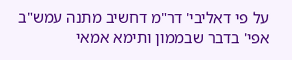על פי דאליבי' דר"מ דחשיב מתנה עמש"ב אפי' בדבר שבממון ותימא אמאי